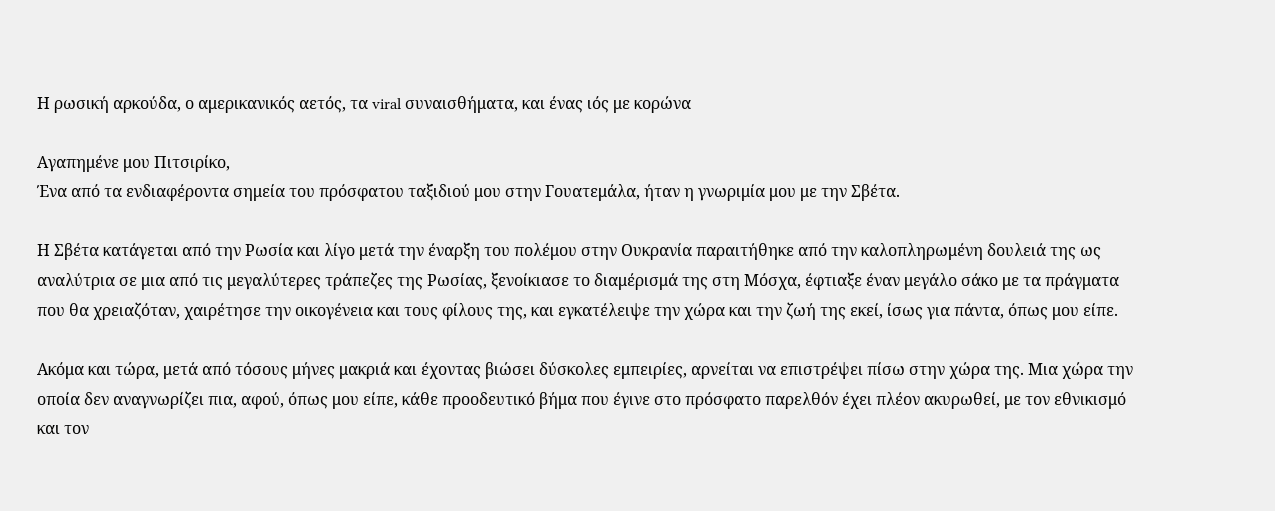Η ρωσική αρκούδα, ο αμερικανικός αετός, τα viral συναισθήματα, και ένας ιός με κορώνα

Αγαπημένε μου Πιτσιρίκο,
Ένα από τα ενδιαφέροντα σημεία του πρόσφατου ταξιδιού μου στην Γουατεμάλα, ήταν η γνωριμία μου με την Σβέτα.

Η Σβέτα κατάγεται από την Ρωσία και λίγο μετά την έναρξη του πολέμου στην Ουκρανία παραιτήθηκε από την καλοπληρωμένη δουλειά της ως αναλύτρια σε μια από τις μεγαλύτερες τράπεζες της Ρωσίας, ξενοίκιασε το διαμέρισμά της στη Μόσχα, έφτιαξε έναν μεγάλο σάκο με τα πράγματα που θα χρειαζόταν, χαιρέτησε την οικογένεια και τους φίλους της, και εγκατέλειψε την χώρα και την ζωή της εκεί, ίσως για πάντα, όπως μου είπε.

Ακόμα και τώρα, μετά από τόσους μήνες μακριά και έχοντας βιώσει δύσκολες εμπειρίες, αρνείται να επιστρέψει πίσω στην χώρα της. Μια χώρα την οποία δεν αναγνωρίζει πια, αφού, όπως μου είπε, κάθε προοδευτικό βήμα που έγινε στο πρόσφατο παρελθόν έχει πλέον ακυρωθεί, με τον εθνικισμό και τον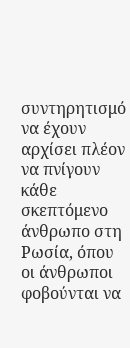συντηρητισμό να έχουν αρχίσει πλέον να πνίγουν κάθε σκεπτόμενο άνθρωπο στη Ρωσία, όπου οι άνθρωποι φοβούνται να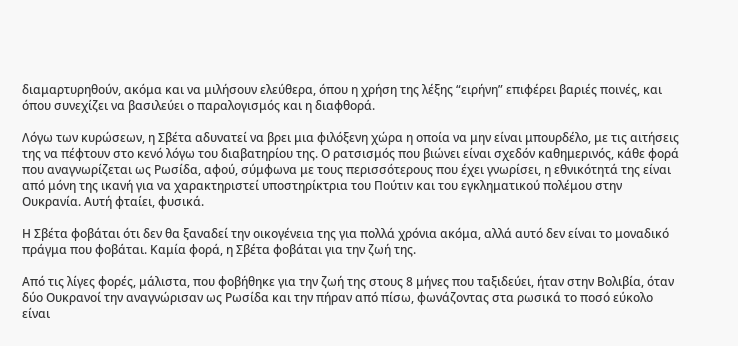διαμαρτυρηθούν, ακόμα και να μιλήσουν ελεύθερα, όπου η χρήση της λέξης “ειρήνη” επιφέρει βαριές ποινές, και όπου συνεχίζει να βασιλεύει ο παραλογισμός και η διαφθορά.

Λόγω των κυρώσεων, η Σβέτα αδυνατεί να βρει μια φιλόξενη χώρα η οποία να μην είναι μπoυρδέλο, με τις αιτήσεις της να πέφτουν στο κενό λόγω του διαβατηρίου της. Ο ρατσισμός που βιώνει είναι σχεδόν καθημερινός, κάθε φορά που αναγνωρίζεται ως Ρωσίδα, αφού, σύμφωνα με τους περισσότερους που έχει γνωρίσει, η εθνικότητά της είναι από μόνη της ικανή για να χαρακτηριστεί υποστηρίκτρια του Πούτιν και του εγκληματικού πολέμου στην Ουκρανία. Αυτή φταίει, φυσικά.

Η Σβέτα φοβάται ότι δεν θα ξαναδεί την οικογένεια της για πολλά χρόνια ακόμα, αλλά αυτό δεν είναι το μοναδικό πράγμα που φοβάται. Καμία φορά, η Σβέτα φοβάται για την ζωή της.

Από τις λίγες φορές, μάλιστα, που φοβήθηκε για την ζωή της στους 8 μήνες που ταξιδεύει, ήταν στην Βολιβία, όταν δύο Ουκρανοί την αναγνώρισαν ως Ρωσίδα και την πήραν από πίσω, φωνάζοντας στα ρωσικά το ποσό εύκολο είναι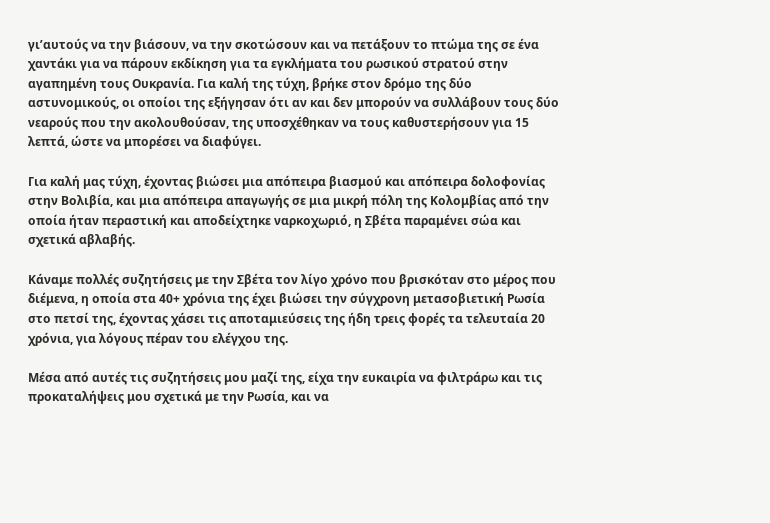γι’αυτούς να την βιάσουν, να την σκοτώσουν και να πετάξουν το πτώμα της σε ένα χαντάκι για να πάρουν εκδίκηση για τα εγκλήματα του ρωσικού στρατού στην αγαπημένη τους Ουκρανία. Για καλή της τύχη, βρήκε στον δρόμο της δύο αστυνομικούς, οι οποίοι της εξήγησαν ότι αν και δεν μπορούν να συλλάβουν τους δύο νεαρούς που την ακολουθούσαν, της υποσχέθηκαν να τους καθυστερήσουν για 15 λεπτά, ώστε να μπορέσει να διαφύγει.

Για καλή μας τύχη, έχοντας βιώσει μια απόπειρα βιασμού και απόπειρα δολοφονίας στην Βολιβία, και μια απόπειρα απαγωγής σε μια μικρή πόλη της Κολομβίας από την οποία ήταν περαστική και αποδείχτηκε ναρκοχωριό, η Σβέτα παραμένει σώα και σχετικά αβλαβής.

Κάναμε πολλές συζητήσεις με την Σβέτα τον λίγο χρόνο που βρισκόταν στο μέρος που διέμενα, η οποία στα 40+ χρόνια της έχει βιώσει την σύγχρονη μετασοβιετική Ρωσία στο πετσί της, έχοντας χάσει τις αποταμιεύσεις της ήδη τρεις φορές τα τελευταία 20 χρόνια, για λόγους πέραν του ελέγχου της.

Μέσα από αυτές τις συζητήσεις μου μαζί της, είχα την ευκαιρία να φιλτράρω και τις προκαταλήψεις μου σχετικά με την Ρωσία, και να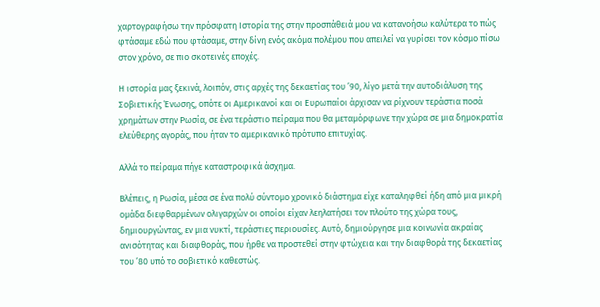χαρτογραφήσω την πρόσφατη Ιστορία της στην προσπάθειά μου να κατανοήσω καλύτερα το πώς φτάσαμε εδώ που φτάσαμε, στην δίνη ενός ακόμα πολέμου που απειλεί να γυρίσει τον κόσμο πίσω στον χρόνο, σε πιο σκοτεινές εποχές.

Η ιστορία μας ξεκινά, λοιπόν, στις αρχές της δεκαετίας του ’90, λίγο μετά την αυτοδιάλυση της Σοβιετικής Ένωσης, οπότε οι Αμερικανοί και οι Ευρωπαίοι άρχισαν να ρίχνουν τεράστια ποσά χρημάτων στην Ρωσία, σε ένα τεράστιο πείραμα που θα μεταμόρφωνε την χώρα σε μια δημοκρατία ελεύθερης αγοράς, που ήταν το αμερικανικό πρότυπο επιτυχίας.

Αλλά το πείραμα πήγε καταστροφικά άσχημα.

Βλέπεις, η Ρωσία, μέσα σε ένα πολύ σύντομο χρονικό διάστημα είχε καταληφθεί ήδη από μια μικρή ομάδα διεφθαρμένων ολιγαρχών οι οποίοι είχαν λεηλατήσει τον πλούτο της χώρα τους, δημιουργώντας, εν μια νυκτί, τεράστιες περιουσίες. Αυτό, δημιούργησε μια κοινωνία ακραίας ανισότητας και διαφθοράς, που ήρθε να προστεθεί στην φτώχεια και την διαφθορά της δεκαετίας του ’80 υπό το σοβιετικό καθεστώς.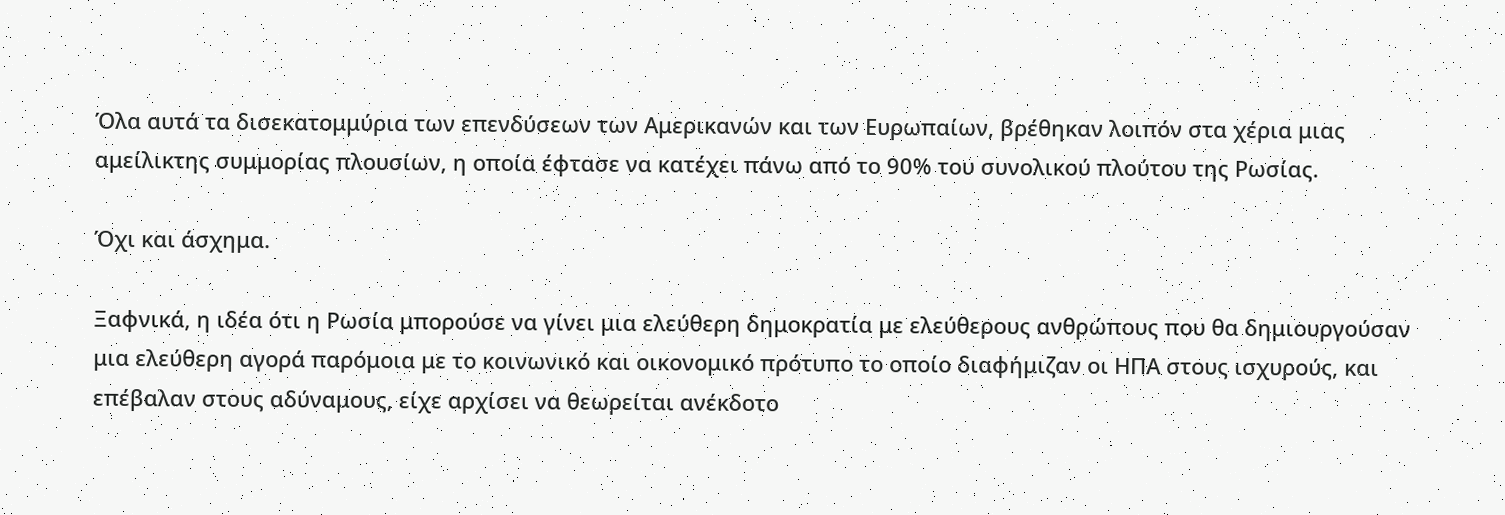Όλα αυτά τα δισεκατομμύρια των επενδύσεων των Αμερικανών και των Ευρωπαίων, βρέθηκαν λοιπόν στα χέρια μιας αμείλικτης συμμορίας πλουσίων, η οποία έφτασε να κατέχει πάνω από το 90% του συνολικού πλούτου της Ρωσίας.

Όχι και άσχημα.

Ξαφνικά, η ιδέα ότι η Ρωσία μπορούσε να γίνει μια ελεύθερη δημοκρατία με ελεύθερους ανθρώπους που θα δημιουργούσαν μια ελεύθερη αγορά παρόμοια με το κοινωνικό και οικονομικό πρότυπο το οποίο διαφήμιζαν οι ΗΠΑ στους ισχυρούς, και επέβαλαν στους αδύναμους, είχε αρχίσει να θεωρείται ανέκδοτο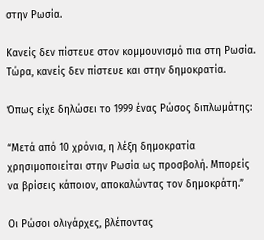στην Ρωσία.

Κανείς δεν πίστευε στον κομμουνισμό πια στη Ρωσία. Τώρα, κανείς δεν πίστευε και στην δημοκρατία.

Όπως είχε δηλώσει το 1999 ένας Ρώσος διπλωμάτης:

“Μετά από 10 χρόνια, η λέξη δημοκρατία χρησιμοποιείται στην Ρωσία ως προσβολή. Μπορείς να βρίσεις κάποιον, αποκαλώντας τον δημοκράτη.”

Οι Ρώσοι ολιγάρχες, βλέποντας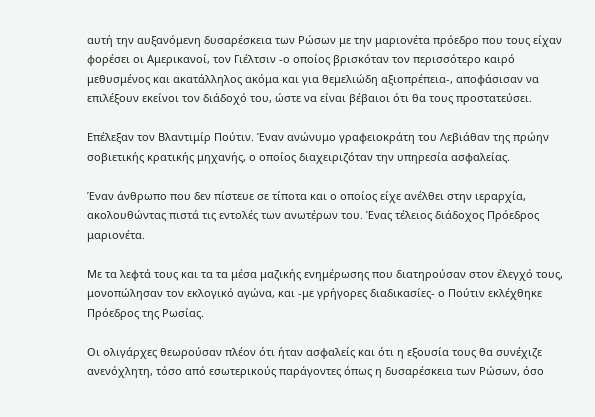αυτή την αυξανόμενη δυσαρέσκεια των Ρώσων με την μαριονέτα πρόεδρο που τους είχαν φορέσει οι Αμερικανοί, τον Γιέλτσιν -ο οποίος βρισκόταν τον περισσότερο καιρό μεθυσμένος και ακατάλληλος ακόμα και για θεμελιώδη αξιοπρέπεια-, αποφάσισαν να επιλέξουν εκείνοι τον διάδοχό του, ώστε να είναι βέβαιοι ότι θα τους προστατεύσει.

Επέλεξαν τον Βλαντιμίρ Πούτιν. Έναν ανώνυμο γραφειοκράτη του Λεβιάθαν της πρώην σοβιετικής κρατικής μηχανής, ο οποίος διαχειριζόταν την υπηρεσία ασφαλείας.

Έναν άνθρωπο που δεν πίστευε σε τίποτα και ο οποίος είχε ανέλθει στην ιεραρχία, ακολουθώντας πιστά τις εντολές των ανωτέρων του. Ένας τέλειος διάδοχος Πρόεδρος μαριονέτα.

Με τα λεφτά τους και τα τα μέσα μαζικής ενημέρωσης που διατηρούσαν στον έλεγχό τους, μονοπώλησαν τον εκλογικό αγώνα, και -με γρήγορες διαδικασίες- ο Πούτιν εκλέχθηκε Πρόεδρος της Ρωσίας.

Οι ολιγάρχες θεωρούσαν πλέον ότι ήταν ασφαλείς και ότι η εξουσία τους θα συνέχιζε ανενόχλητη, τόσο από εσωτερικούς παράγοντες όπως η δυσαρέσκεια των Ρώσων, όσο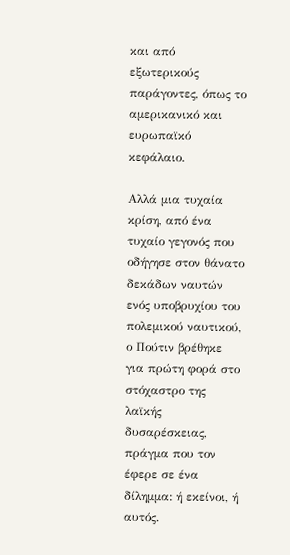και από εξωτερικούς παράγοντες, όπως το αμερικανικό και ευρωπαϊκό κεφάλαιο.

Αλλά μια τυχαία κρίση, από ένα τυχαίο γεγονός που οδήγησε στον θάνατο δεκάδων ναυτών ενός υποβρυχίου του πολεμικού ναυτικού, ο Πούτιν βρέθηκε για πρώτη φορά στο στόχαστρο της λαϊκής δυσαρέσκειας, πράγμα που τον έφερε σε ένα δίλημμα: ή εκείνοι, ή αυτός.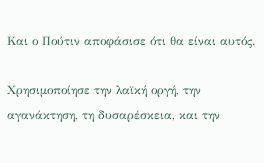Και ο Πούτιν αποφάσισε ότι θα είναι αυτός.

Χρησιμοποίησε την λαϊκή οργή, την αγανάκτηση, τη δυσαρέσκεια, και την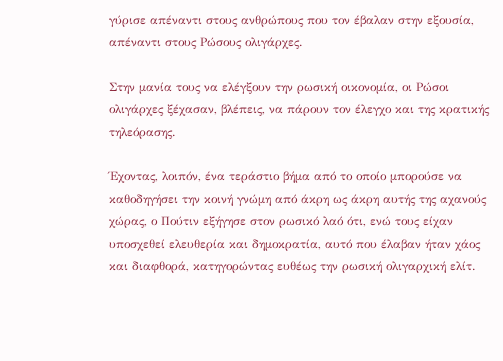γύρισε απέναντι στους ανθρώπους που τον έβαλαν στην εξουσία, απέναντι στους Ρώσους ολιγάρχες.

Στην μανία τους να ελέγξουν την ρωσική οικονομία, οι Ρώσοι ολιγάρχες ξέχασαν, βλέπεις, να πάρουν τον έλεγχο και της κρατικής τηλεόρασης.

Έχοντας, λοιπόν, ένα τεράστιο βήμα από το οποίο μπορούσε να καθοδηγήσει την κοινή γνώμη από άκρη ως άκρη αυτής της αχανούς χώρας, ο Πούτιν εξήγησε στον ρωσικό λαό ότι, ενώ τους είχαν υποσχεθεί ελευθερία και δημοκρατία, αυτό που έλαβαν ήταν χάος και διαφθορά, κατηγορώντας ευθέως την ρωσική ολιγαρχική ελίτ.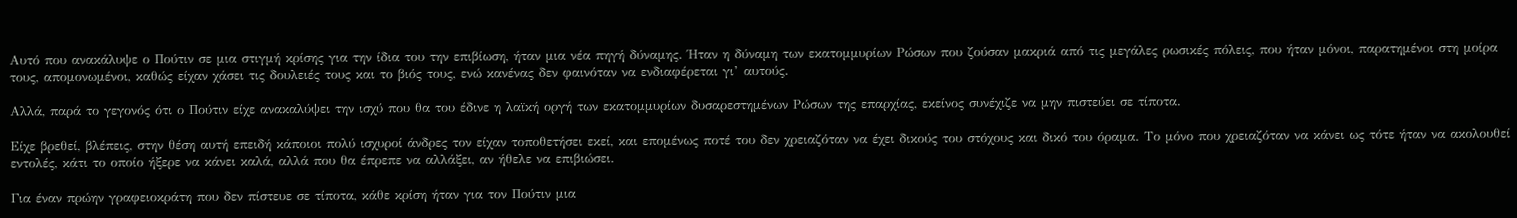Αυτό που ανακάλυψε ο Πούτιν σε μια στιγμή κρίσης για την ίδια του την επιβίωση, ήταν μια νέα πηγή δύναμης. Ήταν η δύναμη των εκατομμυρίων Ρώσων που ζούσαν μακριά από τις μεγάλες ρωσικές πόλεις, που ήταν μόνοι, παρατημένοι στη μοίρα τους, απομονωμένοι, καθώς είχαν χάσει τις δουλειές τους και το βιός τους, ενώ κανένας δεν φαινόταν να ενδιαφέρεται γι’ αυτούς.

Αλλά, παρά το γεγονός ότι ο Πούτιν είχε ανακαλύψει την ισχύ που θα του έδινε η λαϊκή οργή των εκατομμυρίων δυσαρεστημένων Ρώσων της επαρχίας, εκείνος συνέχιζε να μην πιστεύει σε τίποτα.

Είχε βρεθεί, βλέπεις, στην θέση αυτή επειδή κάποιοι πολύ ισχυροί άνδρες τον είχαν τοποθετήσει εκεί, και επομένως ποτέ του δεν χρειαζόταν να έχει δικούς του στόχους και δικό του όραμα. Το μόνο που χρειαζόταν να κάνει ως τότε ήταν να ακολουθεί εντολές, κάτι το οποίο ήξερε να κάνει καλά, αλλά που θα έπρεπε να αλλάξει, αν ήθελε να επιβιώσει.

Για έναν πρώην γραφειοκράτη που δεν πίστευε σε τίποτα, κάθε κρίση ήταν για τον Πούτιν μια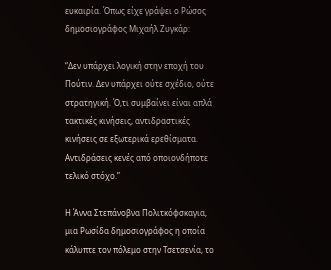ευκαιρία. Όπως είχε γράψει ο Ρώσος δημοσιογράφος Μιχαήλ Ζυγκάρ:

“Δεν υπάρχει λογική στην εποχή του Πούτιν. Δεν υπάρχει ούτε σχέδιο, ούτε στρατηγική. Ό,τι συμβαίνει είναι απλά τακτικές κινήσεις, αντιδραστικές κινήσεις σε εξωτερικά ερεθίσματα. Αντιδράσεις κενές από οποιονδήποτε τελικό στόχο.”

Η Άννα Στεπάνοβνα Πολιτκόφσκαγια, μια Ρωσίδα δημοσιογράφος η οποία κάλυπτε τον πόλεμο στην Τσετσενία, το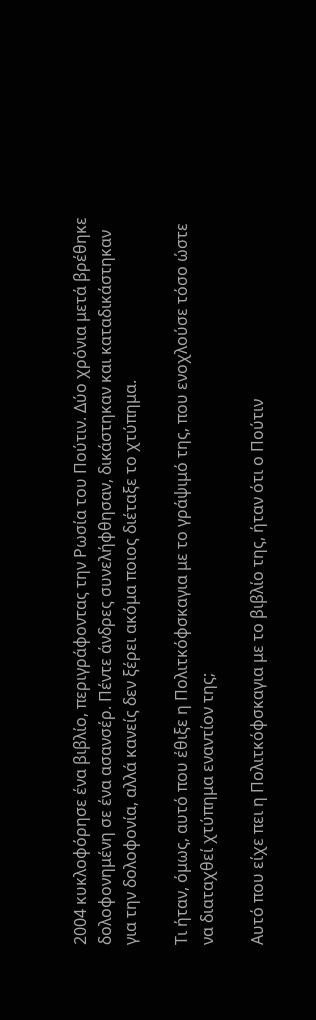2004 κυκλοφόρησε ένα βιβλίο, περιγράφοντας την Ρωσία του Πούτιν. Δύο χρόνια μετά βρέθηκε δολοφονημένη σε ένα ασανσέρ. Πέντε άνδρες συνελήφθησαν, δικάστηκαν και καταδικάστηκαν για την δολοφονία, αλλά κανείς δεν ξέρει ακόμα ποιος διέταξε το χτύπημα.

Τι ήταν, όμως, αυτό που έθιξε η Πολιτκόφσκαγια με το γράψιμό της, που ενοχλούσε τόσο ώστε να διαταχθεί χτύπημα εναντίον της;

Αυτό που είχε πει η Πολιτκόφσκαγια με το βιβλίο της, ήταν ότι ο Πούτιν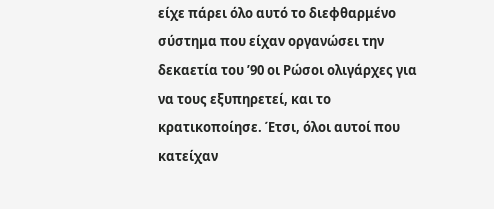είχε πάρει όλο αυτό το διεφθαρμένο σύστημα που είχαν οργανώσει την δεκαετία του ’90 οι Ρώσοι ολιγάρχες για να τους εξυπηρετεί, και το κρατικοποίησε. Έτσι, όλοι αυτοί που κατείχαν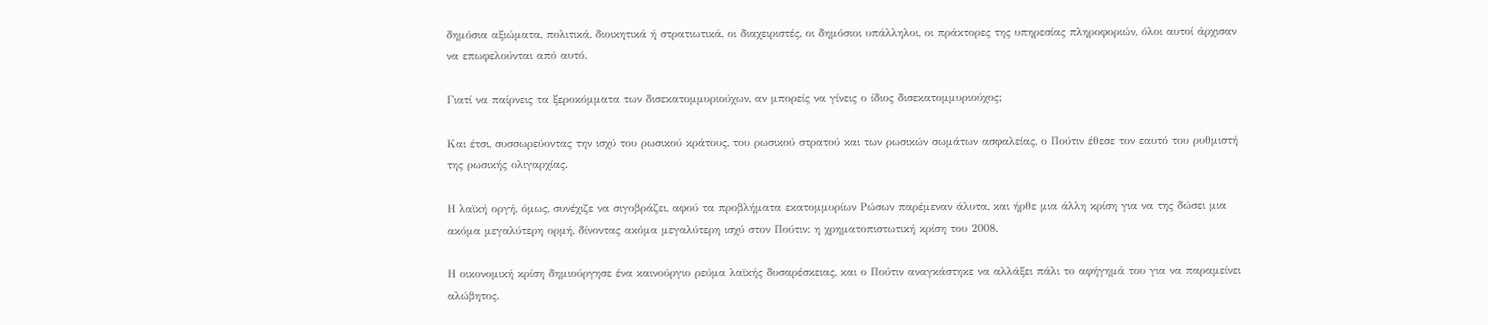δημόσια αξιώματα, πολιτικά, διοικητικά ή στρατιωτικά, οι διαχειριστές, οι δημόσιοι υπάλληλοι, οι πράκτορες της υπηρεσίας πληροφοριών, όλοι αυτοί άρχισαν να επωφελούνται από αυτό.

Γιατί να παίρνεις τα ξεροκόμματα των δισεκατομμυριούχων, αν μπορείς να γίνεις ο ίδιος δισεκατομμυριούχος;

Και έτσι, συσσωρεύοντας την ισχύ του ρωσικού κράτους, του ρωσικού στρατού και των ρωσικών σωμάτων ασφαλείας, ο Πούτιν έθεσε τον εαυτό του ρυθμιστή της ρωσικής ολιγαρχίας.

Η λαϊκή οργή, όμως, συνέχιζε να σιγοβράζει, αφού τα προβλήματα εκατομμυρίων Ρώσων παρέμεναν άλυτα, και ήρθε μια άλλη κρίση για να της δώσει μια ακόμα μεγαλύτερη ορμή, δίνοντας ακόμα μεγαλύτερη ισχύ στον Πούτιν: η χρηματοπιστωτική κρίση του 2008.

Η οικονομική κρίση δημιούργησε ένα καινούργιο ρεύμα λαϊκής δυσαρέσκειας, και ο Πούτιν αναγκάστηκε να αλλάξει πάλι το αφήγημά του για να παραμείνει αλώβητος.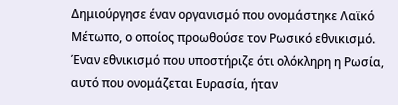Δημιούργησε έναν οργανισμό που ονομάστηκε Λαϊκό Μέτωπο, ο οποίος προωθούσε τον Ρωσικό εθνικισμό. Έναν εθνικισμό που υποστήριζε ότι ολόκληρη η Ρωσία, αυτό που ονομάζεται Ευρασία, ήταν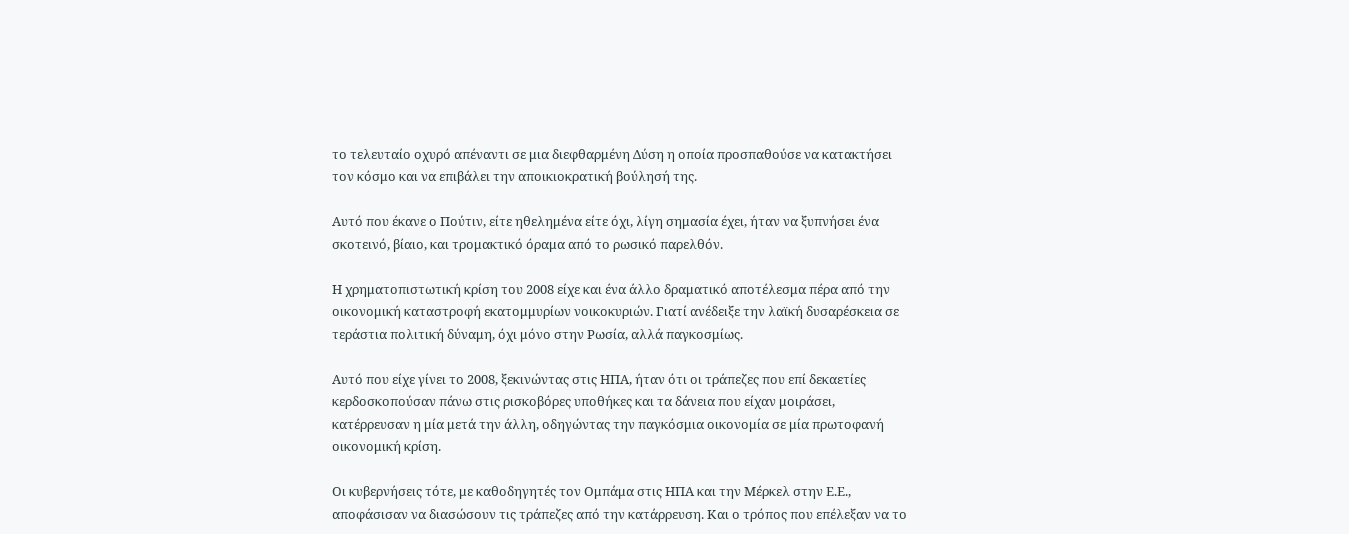το τελευταίο οχυρό απέναντι σε μια διεφθαρμένη Δύση η οποία προσπαθούσε να κατακτήσει τον κόσμο και να επιβάλει την αποικιοκρατική βούλησή της.

Αυτό που έκανε ο Πούτιν, είτε ηθελημένα είτε όχι, λίγη σημασία έχει, ήταν να ξυπνήσει ένα σκοτεινό, βίαιο, και τρομακτικό όραμα από το ρωσικό παρελθόν.

Η χρηματοπιστωτική κρίση του 2008 είχε και ένα άλλο δραματικό αποτέλεσμα πέρα από την οικονομική καταστροφή εκατομμυρίων νοικοκυριών. Γιατί ανέδειξε την λαϊκή δυσαρέσκεια σε τεράστια πολιτική δύναμη, όχι μόνο στην Ρωσία, αλλά παγκοσμίως.

Αυτό που είχε γίνει το 2008, ξεκινώντας στις ΗΠΑ, ήταν ότι οι τράπεζες που επί δεκαετίες κερδοσκοπούσαν πάνω στις ρισκοβόρες υποθήκες και τα δάνεια που είχαν μοιράσει, κατέρρευσαν η μία μετά την άλλη, οδηγώντας την παγκόσμια οικονομία σε μία πρωτοφανή οικονομική κρίση.

Οι κυβερνήσεις τότε, με καθοδηγητές τον Ομπάμα στις ΗΠΑ και την Μέρκελ στην Ε.Ε., αποφάσισαν να διασώσουν τις τράπεζες από την κατάρρευση. Και ο τρόπος που επέλεξαν να το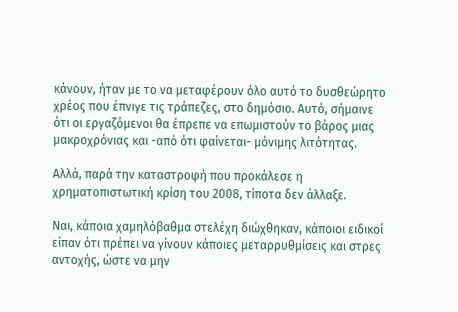κάνουν, ήταν με το να μεταφέρουν όλο αυτό το δυσθεώρητο χρέος που έπνιγε τις τράπεζες, στο δημόσιο. Αυτό, σήμαινε ότι οι εργαζόμενοι θα έπρεπε να επωμιστούν το βάρος μιας μακροχρόνιας και -από ότι φαίνεται- μόνιμης λιτότητας.

Αλλά, παρά την καταστροφή που προκάλεσε η χρηματοπιστωτική κρίση του 2008, τίποτα δεν άλλαξε.

Ναι, κάποια χαμηλόβαθμα στελέχη διώχθηκαν, κάποιοι ειδικοί είπαν ότι πρέπει να γίνουν κάποιες μεταρρυθμίσεις και στρες αντοχής, ώστε να μην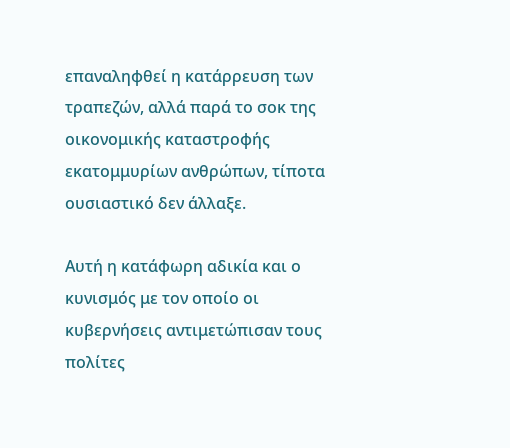επαναληφθεί η κατάρρευση των τραπεζών, αλλά παρά το σοκ της οικονομικής καταστροφής εκατομμυρίων ανθρώπων, τίποτα ουσιαστικό δεν άλλαξε.

Αυτή η κατάφωρη αδικία και ο κυνισμός με τον οποίο οι κυβερνήσεις αντιμετώπισαν τους πολίτες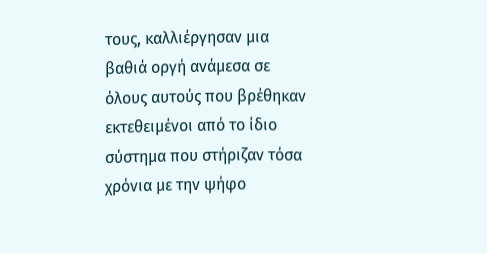τους, καλλιέργησαν μια βαθιά οργή ανάμεσα σε όλους αυτούς που βρέθηκαν εκτεθειμένοι από το ίδιο σύστημα που στήριζαν τόσα χρόνια με την ψήφο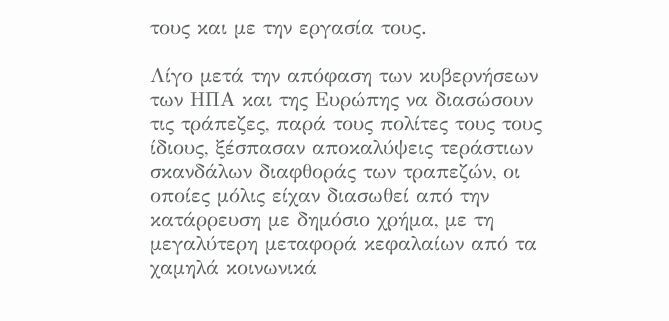τους και με την εργασία τους.

Λίγο μετά την απόφαση των κυβερνήσεων των ΗΠΑ και της Ευρώπης να διασώσουν τις τράπεζες, παρά τους πολίτες τους τους ίδιους, ξέσπασαν αποκαλύψεις τεράστιων σκανδάλων διαφθοράς των τραπεζών, οι οποίες μόλις είχαν διασωθεί από την κατάρρευση με δημόσιο χρήμα, με τη μεγαλύτερη μεταφορά κεφαλαίων από τα χαμηλά κοινωνικά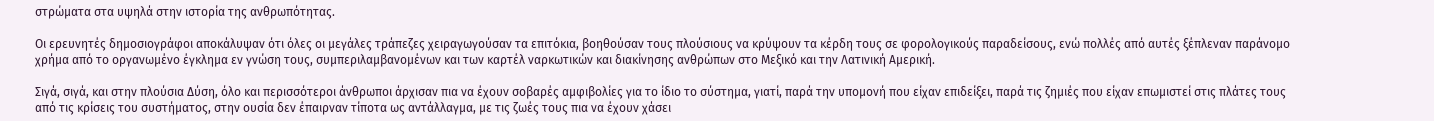στρώματα στα υψηλά στην ιστορία της ανθρωπότητας.

Οι ερευνητές δημοσιογράφοι αποκάλυψαν ότι όλες οι μεγάλες τράπεζες χειραγωγούσαν τα επιτόκια, βοηθούσαν τους πλούσιους να κρύψουν τα κέρδη τους σε φορολογικούς παραδείσους, ενώ πολλές από αυτές ξέπλεναν παράνομο χρήμα από το οργανωμένο έγκλημα εν γνώση τους, συμπεριλαμβανομένων και των καρτέλ ναρκωτικών και διακίνησης ανθρώπων στο Μεξικό και την Λατινική Αμερική.

Σιγά, σιγά, και στην πλούσια Δύση, όλο και περισσότεροι άνθρωποι άρχισαν πια να έχουν σοβαρές αμφιβολίες για το ίδιο το σύστημα, γιατί, παρά την υπομονή που είχαν επιδείξει, παρά τις ζημιές που είχαν επωμιστεί στις πλάτες τους από τις κρίσεις του συστήματος, στην ουσία δεν έπαιρναν τίποτα ως αντάλλαγμα, με τις ζωές τους πια να έχουν χάσει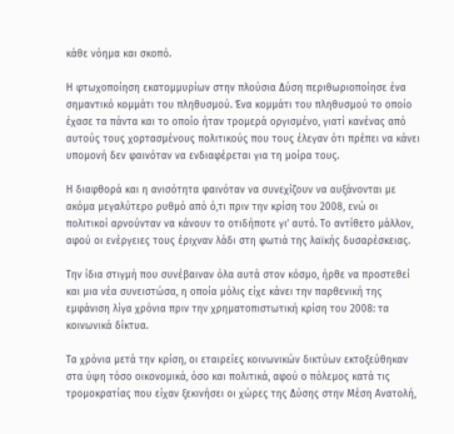κάθε νόημα και σκοπό.

Η φτωχοποίηση εκατομμυρίων στην πλούσια Δύση περιθωριοποίησε ένα σημαντικό κομμάτι του πληθυσμού. Ένα κομμάτι του πληθυσμού το οποίο έχασε τα πάντα και το οποίο ήταν τρομερά οργισμένο, γιατί κανένας από αυτούς τους χορτασμένους πολιτικούς που τους έλεγαν ότι πρέπει να κάνει υπομονή δεν φαινόταν να ενδιαφέρεται για τη μοίρα τους.

Η διαφθορά και η ανισότητα φαινόταν να συνεχίζουν να αυξάνονται με ακόμα μεγαλύτερο ρυθμό από ό,τι πριν την κρίση του 2008, ενώ οι πολιτικοί αρνούνταν να κάνουν το οτιδήποτε γι’ αυτό. Το αντίθετο μάλλον, αφού οι ενέργειες τους έριχναν λάδι στη φωτιά της λαϊκής δυσαρέσκειας.

Την ίδια στιγμή που συνέβαιναν όλα αυτά στον κόσμο, ήρθε να προστεθεί και μια νέα συνειστώσα, η οποία μόλις είχε κάνει την παρθενική της εμφάνιση λίγα χρόνια πριν την χρηματοπιστωτική κρίση του 2008: τα κοινωνικά δίκτυα.

Τα χρόνια μετά την κρίση, οι εταιρείες κοινωνικών δικτύων εκτοξεύθηκαν στα ύψη τόσο οικονομικά, όσο και πολιτικά, αφού ο πόλεμος κατά τις τρομοκρατίας που είχαν ξεκινήσει οι χώρες της Δύσης στην Μέση Ανατολή,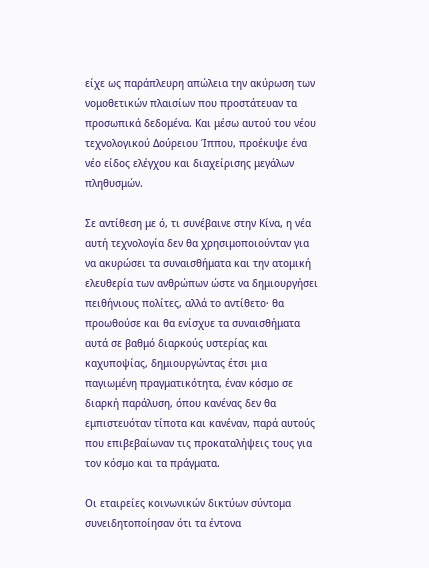είχε ως παράπλευρη απώλεια την ακύρωση των νομοθετικών πλαισίων που προστάτευαν τα προσωπικά δεδομένα. Και μέσω αυτού του νέου τεχνολογικού Δούρειου Ίππου, προέκυψε ένα νέο είδος ελέγχου και διαχείρισης μεγάλων πληθυσμών.

Σε αντίθεση με ό, τι συνέβαινε στην Κίνα, η νέα αυτή τεχνολογία δεν θα χρησιμοποιούνταν για να ακυρώσει τα συναισθήματα και την ατομική ελευθερία των ανθρώπων ώστε να δημιουργήσει πειθήνιους πολίτες, αλλά το αντίθετο· θα προωθούσε και θα ενίσχυε τα συναισθήματα αυτά σε βαθμό διαρκούς υστερίας και καχυποψίας, δημιουργώντας έτσι μια παγιωμένη πραγματικότητα, έναν κόσμο σε διαρκή παράλυση, όπου κανένας δεν θα εμπιστευόταν τίποτα και κανέναν, παρά αυτούς που επιβεβαίωναν τις προκαταλήψεις τους για τον κόσμο και τα πράγματα.

Οι εταιρείες κοινωνικών δικτύων σύντομα συνειδητοποίησαν ότι τα έντονα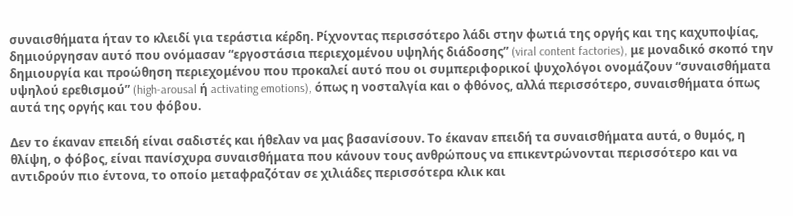συναισθήματα ήταν το κλειδί για τεράστια κέρδη. Ρίχνοντας περισσότερο λάδι στην φωτιά της οργής και της καχυποψίας, δημιούργησαν αυτό που ονόμασαν “εργοστάσια περιεχομένου υψηλής διάδοσης” (viral content factories), με μοναδικό σκοπό την δημιουργία και προώθηση περιεχομένου που προκαλεί αυτό που οι συμπεριφορικοί ψυχολόγοι ονομάζουν “συναισθήματα υψηλού ερεθισμού” (high-arousal ή activating emotions), όπως η νοσταλγία και ο φθόνος, αλλά περισσότερο, συναισθήματα όπως αυτά της οργής και του φόβου.

Δεν το έκαναν επειδή είναι σαδιστές και ήθελαν να μας βασανίσουν. Το έκαναν επειδή τα συναισθήματα αυτά, ο θυμός, η θλίψη, ο φόβος, είναι πανίσχυρα συναισθήματα που κάνουν τους ανθρώπους να επικεντρώνονται περισσότερο και να αντιδρούν πιο έντονα, το οποίο μεταφραζόταν σε χιλιάδες περισσότερα κλικ και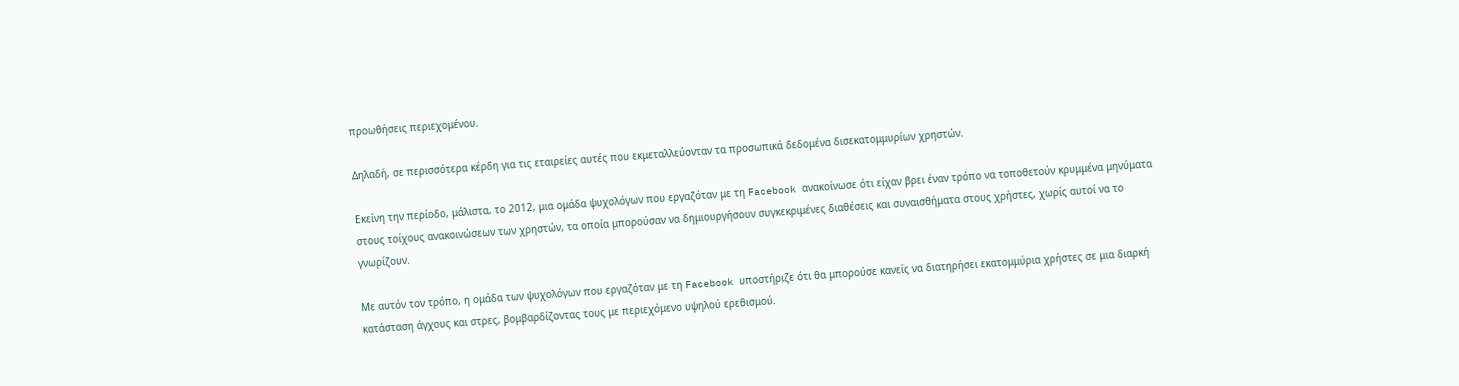προωθήσεις περιεχομένου.

Δηλαδή, σε περισσότερα κέρδη για τις εταιρείες αυτές που εκμεταλλεύονταν τα προσωπικά δεδομένα δισεκατομμυρίων χρηστών.

Εκείνη την περίοδο, μάλιστα, το 2012, μια ομάδα ψυχολόγων που εργαζόταν με τη Facebook ανακοίνωσε ότι είχαν βρει έναν τρόπο να τοποθετούν κρυμμένα μηνύματα στους τοίχους ανακοινώσεων των χρηστών, τα οποία μπορούσαν να δημιουργήσουν συγκεκριμένες διαθέσεις και συναισθήματα στους χρήστες, χωρίς αυτοί να το γνωρίζουν.

Με αυτόν τον τρόπο, η ομάδα των ψυχολόγων που εργαζόταν με τη Facebook υποστήριζε ότι θα μπορούσε κανείς να διατηρήσει εκατομμύρια χρήστες σε μια διαρκή κατάσταση άγχους και στρες, βομβαρδίζοντας τους με περιεχόμενο υψηλού ερεθισμού.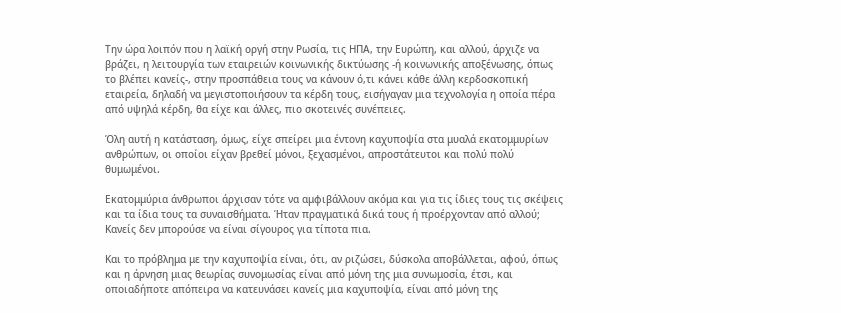Την ώρα λοιπόν που η λαϊκή οργή στην Ρωσία, τις ΗΠΑ, την Ευρώπη, και αλλού, άρχιζε να βράζει, η λειτουργία των εταιρειών κοινωνικής δικτύωσης -ή κοινωνικής αποξένωσης, όπως το βλέπει κανείς-, στην προσπάθεια τους να κάνουν ό,τι κάνει κάθε άλλη κερδοσκοπική εταιρεία, δηλαδή να μεγιστοποιήσουν τα κέρδη τους, εισήγαγαν μια τεχνολογία η οποία πέρα από υψηλά κέρδη, θα είχε και άλλες, πιο σκοτεινές συνέπειες.

Όλη αυτή η κατάσταση, όμως, είχε σπείρει μια έντονη καχυποψία στα μυαλά εκατομμυρίων ανθρώπων, οι οποίοι είχαν βρεθεί μόνοι, ξεχασμένοι, απροστάτευτοι και πολύ πολύ θυμωμένοι.

Εκατομμύρια άνθρωποι άρχισαν τότε να αμφιβάλλουν ακόμα και για τις ίδιες τους τις σκέψεις και τα ίδια τους τα συναισθήματα. Ήταν πραγματικά δικά τους ή προέρχονταν από αλλού; Κανείς δεν μπορούσε να είναι σίγουρος για τίποτα πια.

Και το πρόβλημα με την καχυποψία είναι, ότι, αν ριζώσει, δύσκολα αποβάλλεται, αφού, όπως και η άρνηση μιας θεωρίας συνομωσίας είναι από μόνη της μια συνωμοσία, έτσι, και οποιαδήποτε απόπειρα να κατευνάσει κανείς μια καχυποψία, είναι από μόνη της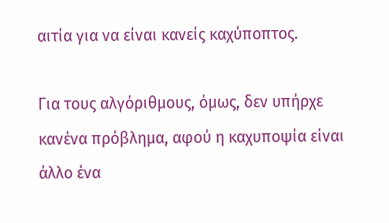αιτία για να είναι κανείς καχύποπτος.

Για τους αλγόριθμους, όμως, δεν υπήρχε κανένα πρόβλημα, αφού η καχυποψία είναι άλλο ένα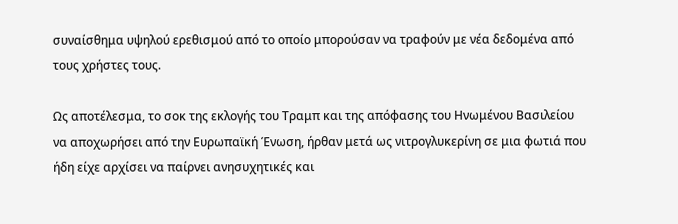συναίσθημα υψηλού ερεθισμού από το οποίο μπορούσαν να τραφούν με νέα δεδομένα από τους χρήστες τους.

Ως αποτέλεσμα, το σοκ της εκλογής του Τραμπ και της απόφασης του Ηνωμένου Βασιλείου να αποχωρήσει από την Ευρωπαϊκή Ένωση, ήρθαν μετά ως νιτρογλυκερίνη σε μια φωτιά που ήδη είχε αρχίσει να παίρνει ανησυχητικές και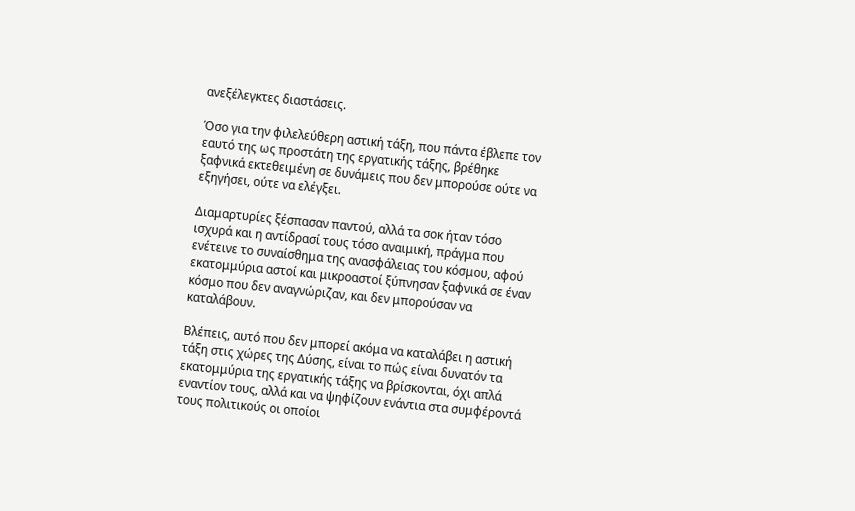ανεξέλεγκτες διαστάσεις.

Όσο για την φιλελεύθερη αστική τάξη, που πάντα έβλεπε τον εαυτό της ως προστάτη της εργατικής τάξης, βρέθηκε ξαφνικά εκτεθειμένη σε δυνάμεις που δεν μπορούσε ούτε να εξηγήσει, ούτε να ελέγξει.

Διαμαρτυρίες ξέσπασαν παντού, αλλά τα σοκ ήταν τόσο ισχυρά και η αντίδρασί τους τόσο αναιμική, πράγμα που ενέτεινε το συναίσθημα της ανασφάλειας του κόσμου, αφού εκατομμύρια αστοί και μικροαστοί ξύπνησαν ξαφνικά σε έναν κόσμο που δεν αναγνώριζαν, και δεν μπορούσαν να καταλάβουν.

Βλέπεις, αυτό που δεν μπορεί ακόμα να καταλάβει η αστική τάξη στις χώρες της Δύσης, είναι το πώς είναι δυνατόν τα εκατομμύρια της εργατικής τάξης να βρίσκονται, όχι απλά εναντίον τους, αλλά και να ψηφίζουν ενάντια στα συμφέροντά τους πολιτικούς οι οποίοι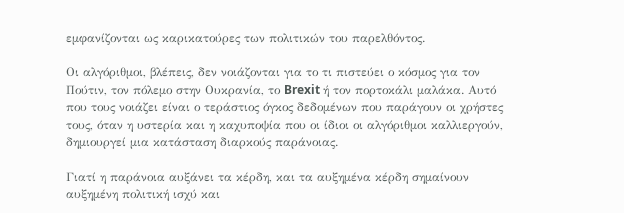εμφανίζονται ως καρικατούρες των πολιτικών του παρελθόντος.

Οι αλγόριθμοι, βλέπεις, δεν νοιάζονται για το τι πιστεύει ο κόσμος για τον Πούτιν, τον πόλεμο στην Ουκρανία, το Brexit ή τον πορτοκάλι μαλάκα. Αυτό που τους νοιάζει είναι ο τεράστιος όγκος δεδομένων που παράγουν οι χρήστες τους, όταν η υστερία και η καχυποψία που οι ίδιοι οι αλγόριθμοι καλλιεργούν, δημιουργεί μια κατάσταση διαρκούς παράνοιας.

Γιατί η παράνοια αυξάνει τα κέρδη, και τα αυξημένα κέρδη σημαίνουν αυξημένη πολιτική ισχύ και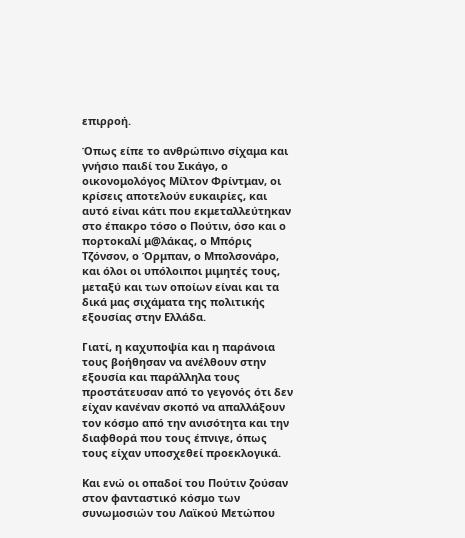επιρροή.

Όπως είπε το ανθρώπινο σίχαμα και γνήσιο παιδί του Σικάγο, ο οικονομολόγος Μίλτον Φρίντμαν, οι κρίσεις αποτελούν ευκαιρίες, και αυτό είναι κάτι που εκμεταλλεύτηκαν στο έπακρο τόσο ο Πούτιν, όσο και ο πορτοκαλί μ@λάκας, ο Μπόρις Τζόνσον, ο Όρμπαν, ο Μπολσονάρο, και όλοι οι υπόλοιποι μιμητές τους, μεταξύ και των οποίων είναι και τα δικά μας σιχάματα της πολιτικής εξουσίας στην Ελλάδα.

Γιατί, η καχυποψία και η παράνοια τους βοήθησαν να ανέλθουν στην εξουσία και παράλληλα τους προστάτευσαν από το γεγονός ότι δεν είχαν κανέναν σκοπό να απαλλάξουν τον κόσμο από την ανισότητα και την διαφθορά που τους έπνιγε, όπως τους είχαν υποσχεθεί προεκλογικά.

Και ενώ οι οπαδοί του Πούτιν ζούσαν στον φανταστικό κόσμο των συνωμοσιών του Λαϊκού Μετώπου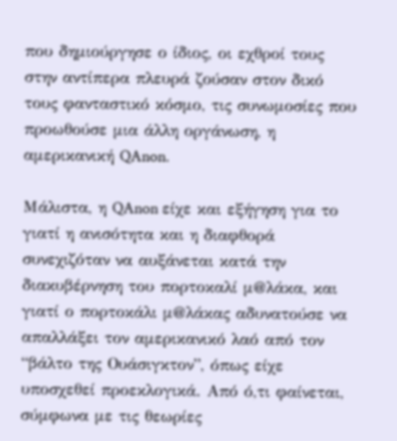που δημιούργησε ο ίδιος, οι εχθροί τους στην αντίπερα πλευρά ζούσαν στον δικό τους φανταστικό κόσμο, τις συνωμοσίες που προωθούσε μια άλλη οργάνωση, η αμερικανική QAnon.

Μάλιστα, η QAnon είχε και εξήγηση για το γιατί η ανισότητα και η διαφθορά συνεχιζόταν να αυξάνεται κατά την διακυβέρνηση του πορτοκαλί μ@λάκα, και γιατί ο πορτοκάλι μ@λάκας αδυνατούσε να απαλλάξει τον αμερικανικό λαό από τον “βάλτο της Ουάσιγκτον”, όπως είχε υποσχεθεί προεκλογικά. Από ό,τι φαίνεται, σύμφωνα με τις θεωρίες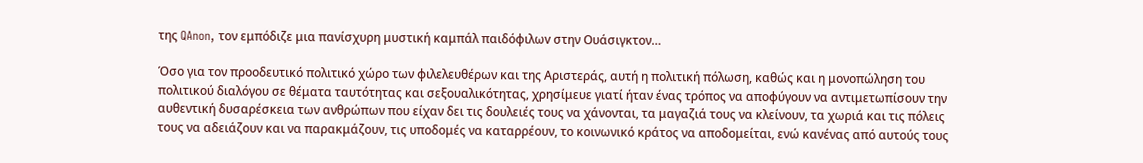της QAnon, τον εμπόδιζε μια πανίσχυρη μυστική καμπάλ παιδόφιλωv στην Ουάσιγκτον…

Όσο για τον προοδευτικό πολιτικό χώρο των φιλελευθέρων και της Αριστεράς, αυτή η πολιτική πόλωση, καθώς και η μονοπώληση του πολιτικού διαλόγου σε θέματα ταυτότητας και σεξoυαλικότητας, χρησίμευε γιατί ήταν ένας τρόπος να αποφύγουν να αντιμετωπίσουν την αυθεντική δυσαρέσκεια των ανθρώπων που είχαν δει τις δουλειές τους να χάνονται, τα μαγαζιά τους να κλείνουν, τα χωριά και τις πόλεις τους να αδειάζουν και να παρακμάζουν, τις υποδομές να καταρρέουν, το κοινωνικό κράτος να αποδομείται, ενώ κανένας από αυτούς τους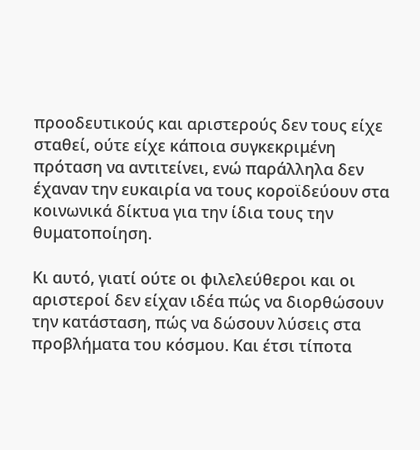προοδευτικούς και αριστερούς δεν τους είχε σταθεί, ούτε είχε κάποια συγκεκριμένη πρόταση να αντιτείνει, ενώ παράλληλα δεν έχαναν την ευκαιρία να τους κοροϊδεύουν στα κοινωνικά δίκτυα για την ίδια τους την θυματοποίηση.

Κι αυτό, γιατί ούτε οι φιλελεύθεροι και οι αριστεροί δεν είχαν ιδέα πώς να διορθώσουν την κατάσταση, πώς να δώσουν λύσεις στα προβλήματα του κόσμου. Και έτσι τίποτα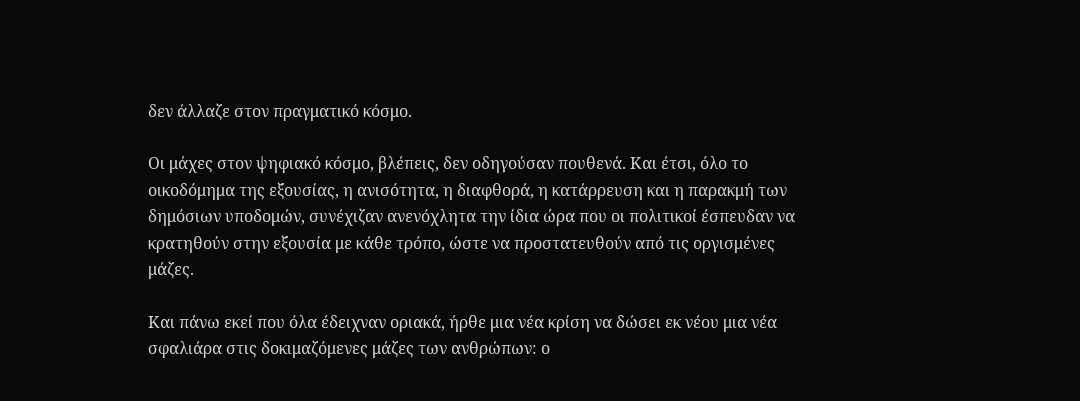δεν άλλαζε στον πραγματικό κόσμο.

Οι μάχες στον ψηφιακό κόσμο, βλέπεις, δεν οδηγούσαν πουθενά. Και έτσι, όλο το οικοδόμημα της εξουσίας, η ανισότητα, η διαφθορά, η κατάρρευση και η παρακμή των δημόσιων υποδομών, συνέχιζαν ανενόχλητα την ίδια ώρα που οι πολιτικοί έσπευδαν να κρατηθούν στην εξουσία με κάθε τρόπο, ώστε να προστατευθούν από τις οργισμένες μάζες.

Και πάνω εκεί που όλα έδειχναν οριακά, ήρθε μια νέα κρίση να δώσει εκ νέου μια νέα σφαλιάρα στις δοκιμαζόμενες μάζες των ανθρώπων: ο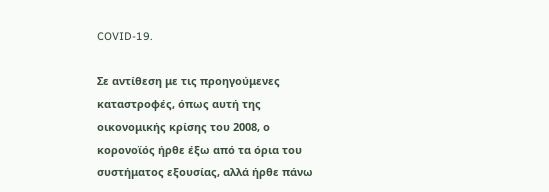COVID-19.

Σε αντίθεση με τις προηγούμενες καταστροφές, όπως αυτή της οικονομικής κρίσης του 2008, ο κορονοϊός ήρθε έξω από τα όρια του συστήματος εξουσίας, αλλά ήρθε πάνω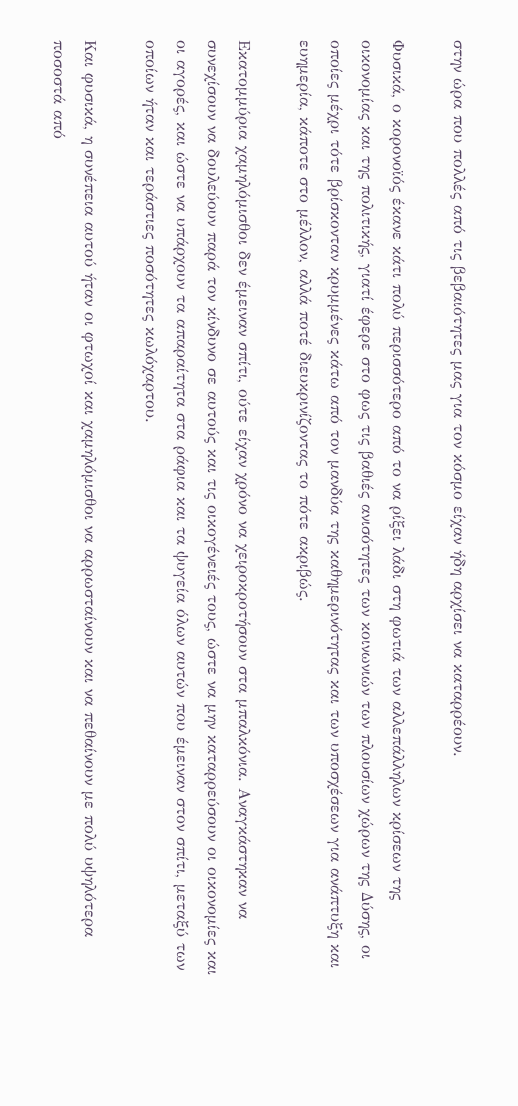στην ώρα που πολλές από τις βεβαιότητες μας για τον κόσμο είχαν ήδη αρχίσει να καταρρέουν.

Φυσικά, ο κορονοϊός έκανε κάτι πολύ περισσότερο από το να ρίξει λάδι στη φωτιά των αλλεπάλληλων κρίσεων της οικονομίας και της πολιτικής, γιατί έφερε στο φως τις βαθιές ανισότητες των κοινωνιών των πλουσίων χώρων της Δύσης, οι οποίες μέχρι τότε βρίσκονταν κρυμμένες κάτω από τον μανδύα της καθημερινότητας και των υποσχέσεων για ανάπτυξη και ευημερία, κάποτε στο μέλλον, αλλά ποτέ διευκρινίζοντας το πότε ακριβώς.

Εκατομμύρια χαμηλόμισθοι δεν έμειναν σπίτι, ούτε είχαν χρόνο να χειροκροτήσουν στα μπαλκόνια. Αναγκάστηκαν να συνεχίσουν να δουλεύουν παρά τον κίνδυνο σε αυτούς και τις οικογένειές τους, ώστε να μην καταρρεύσουν οι οικονομίες και οι αγορές, και ώστε να υπάρχουν τα απαραίτητα στα ράφια και τα ψυγεία όλων αυτών που έμειναν στον σπίτι, μεταξύ των οποίων ήταν και τεράστιες ποσότητες κωλόχαρτου.

Και φυσικά, η συνέπεια αυτού ήταν οι φτωχοί και χαμηλόμισθοι να αρρωσταίνουν και να πεθαίνουν με πολύ υψηλότερα ποσοστά από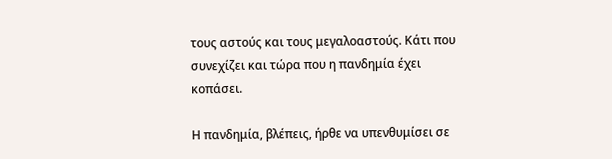τους αστούς και τους μεγαλοαστούς. Κάτι που συνεχίζει και τώρα που η πανδημία έχει κοπάσει.

Η πανδημία, βλέπεις, ήρθε να υπενθυμίσει σε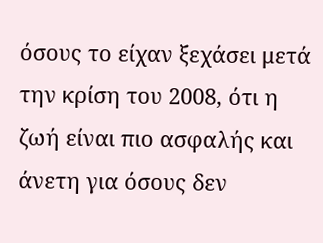όσους το είχαν ξεχάσει μετά την κρίση του 2008, ότι η ζωή είναι πιο ασφαλής και άνετη για όσους δεν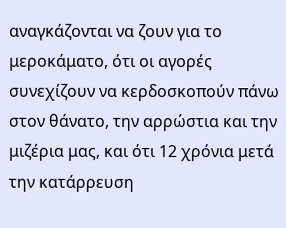αναγκάζονται να ζουν για το μεροκάματο, ότι οι αγορές συνεχίζουν να κερδοσκοπούν πάνω στον θάνατο, την αρρώστια και την μιζέρια μας, και ότι 12 χρόνια μετά την κατάρρευση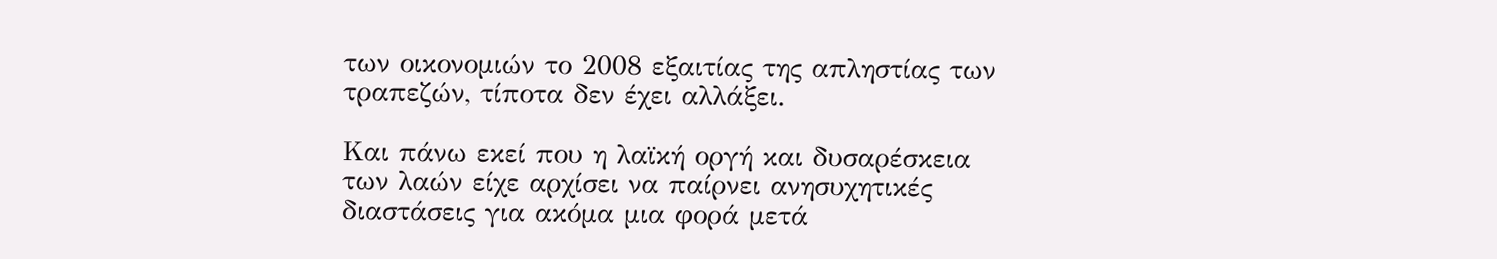των οικονομιών το 2008 εξαιτίας της απληστίας των τραπεζών, τίποτα δεν έχει αλλάξει.

Και πάνω εκεί που η λαϊκή οργή και δυσαρέσκεια των λαών είχε αρχίσει να παίρνει ανησυχητικές διαστάσεις για ακόμα μια φορά μετά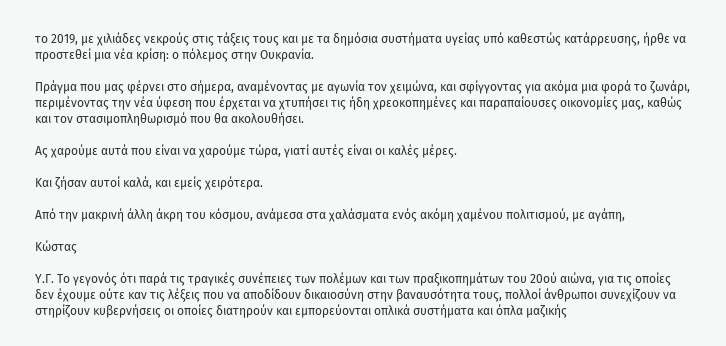το 2019, με χιλιάδες νεκρούς στις τάξεις τους και με τα δημόσια συστήματα υγείας υπό καθεστώς κατάρρευσης, ήρθε να προστεθεί μια νέα κρίση: ο πόλεμος στην Ουκρανία.

Πράγμα που μας φέρνει στο σήμερα, αναμένοντας με αγωνία τον χειμώνα, και σφίγγοντας για ακόμα μια φορά το ζωνάρι, περιμένοντας την νέα ύφεση που έρχεται να χτυπήσει τις ήδη χρεοκοπημένες και παραπαίουσες οικονομίες μας, καθώς και τον στασιμοπληθωρισμό που θα ακολουθήσει.

Ας χαρούμε αυτά που είναι να χαρούμε τώρα, γιατί αυτές είναι οι καλές μέρες.

Και ζήσαν αυτοί καλά, και εμείς χειρότερα.

Από την μακρινή άλλη άκρη του κόσμου, ανάμεσα στα χαλάσματα ενός ακόμη χαμένου πολιτισμού, με αγάπη,

Κώστας

Υ.Γ. Το γεγονός ότι παρά τις τραγικές συνέπειες των πολέμων και των πραξικοπημάτων του 20ού αιώνα, για τις οποίες δεν έχουμε ούτε καν τις λέξεις που να αποδίδουν δικαιοσύνη στην βαναυσότητα τους, πολλοί άνθρωποι συνεχίζουν να στηρίζουν κυβερνήσεις οι οποίες διατηρούν και εμπορεύονται οπλικά συστήματα και όπλα μαζικής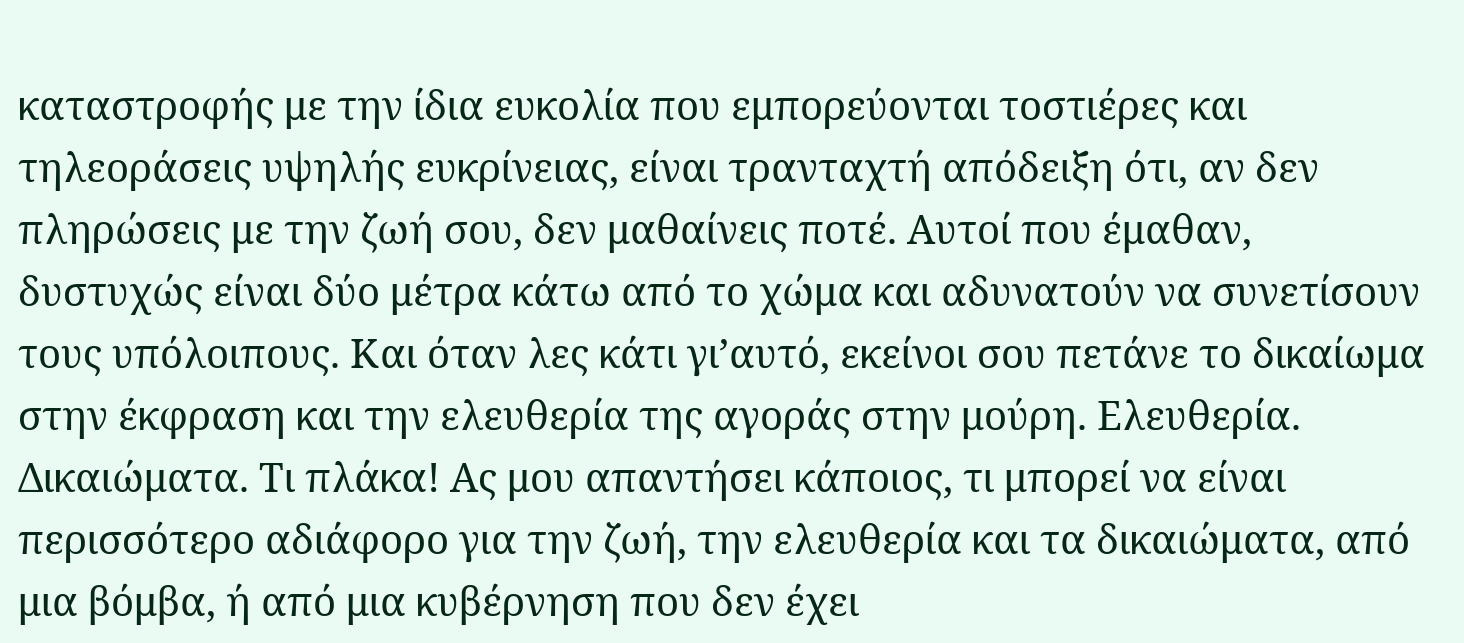καταστροφής με την ίδια ευκολία που εμπορεύονται τοστιέρες και τηλεοράσεις υψηλής ευκρίνειας, είναι τρανταχτή απόδειξη ότι, αν δεν πληρώσεις με την ζωή σου, δεν μαθαίνεις ποτέ. Αυτοί που έμαθαν, δυστυχώς είναι δύο μέτρα κάτω από το χώμα και αδυνατούν να συνετίσουν τους υπόλοιπους. Και όταν λες κάτι γι’αυτό, εκείνοι σου πετάνε το δικαίωμα στην έκφραση και την ελευθερία της αγοράς στην μούρη. Ελευθερία. Δικαιώματα. Τι πλάκα! Ας μου απαντήσει κάποιος, τι μπορεί να είναι περισσότερο αδιάφορο για την ζωή, την ελευθερία και τα δικαιώματα, από μια βόμβα, ή από μια κυβέρνηση που δεν έχει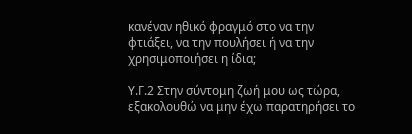κανέναν ηθικό φραγμό στο να την φτιάξει, να την πουλήσει ή να την χρησιμοποιήσει η ίδια;

Υ.Γ.2 Στην σύντομη ζωή μου ως τώρα, εξακολουθώ να μην έχω παρατηρήσει το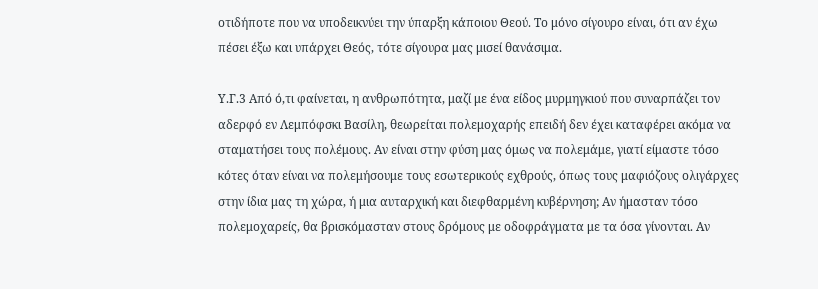οτιδήποτε που να υποδεικνύει την ύπαρξη κάποιου Θεού. Το μόνο σίγουρο είναι, ότι αν έχω πέσει έξω και υπάρχει Θεός, τότε σίγουρα μας μισεί θανάσιμα.

Υ.Γ.3 Από ό,τι φαίνεται, η ανθρωπότητα, μαζί με ένα είδος μυρμηγκιού που συναρπάζει τον αδερφό εν Λεμπόφσκι Βασίλη, θεωρείται πολεμοχαρής επειδή δεν έχει καταφέρει ακόμα να σταματήσει τους πολέμους. Αν είναι στην φύση μας όμως να πολεμάμε, γιατί είμαστε τόσο κότες όταν είναι να πολεμήσουμε τους εσωτερικούς εχθρούς, όπως τους μαφιόζους ολιγάρχες στην ίδια μας τη χώρα, ή μια αυταρχική και διεφθαρμένη κυβέρνηση; Αν ήμασταν τόσο πολεμοχαρείς, θα βρισκόμασταν στους δρόμους με οδοφράγματα με τα όσα γίνονται. Αν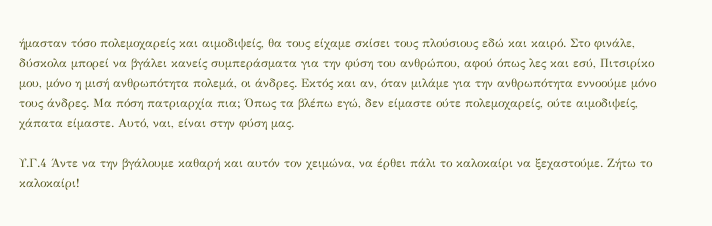ήμασταν τόσο πολεμοχαρείς και αιμοδιψείς, θα τους είχαμε σκίσει τους πλούσιους εδώ και καιρό. Στο φινάλε, δύσκολα μπορεί να βγάλει κανείς συμπεράσματα για την φύση του ανθρώπου, αφού όπως λες και εσύ, Πιτσιρίκο μου, μόνο η μισή ανθρωπότητα πολεμά, οι άνδρες. Εκτός και αν, όταν μιλάμε για την ανθρωπότητα εννοούμε μόνο τους άνδρες. Μα πόση πατριαρχία πια; Όπως τα βλέπω εγώ, δεν είμαστε ούτε πολεμοχαρείς, ούτε αιμοδιψείς, χάπατα είμαστε. Αυτό, ναι, είναι στην φύση μας.

Υ.Γ.4 Άντε να την βγάλουμε καθαρή και αυτόν τον χειμώνα, να έρθει πάλι το καλοκαίρι να ξεχαστούμε. Ζήτω το καλοκαίρι!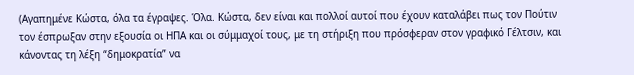(Αγαπημένε Κώστα, όλα τα έγραψες. Όλα. Κώστα, δεν είναι και πολλοί αυτοί που έχουν καταλάβει πως τον Πούτιν τον έσπρωξαν στην εξουσία οι ΗΠΑ και οι σύμμαχοί τους, με τη στήριξη που πρόσφεραν στον γραφικό Γέλτσιν, και κάνοντας τη λέξη “δημοκρατία” να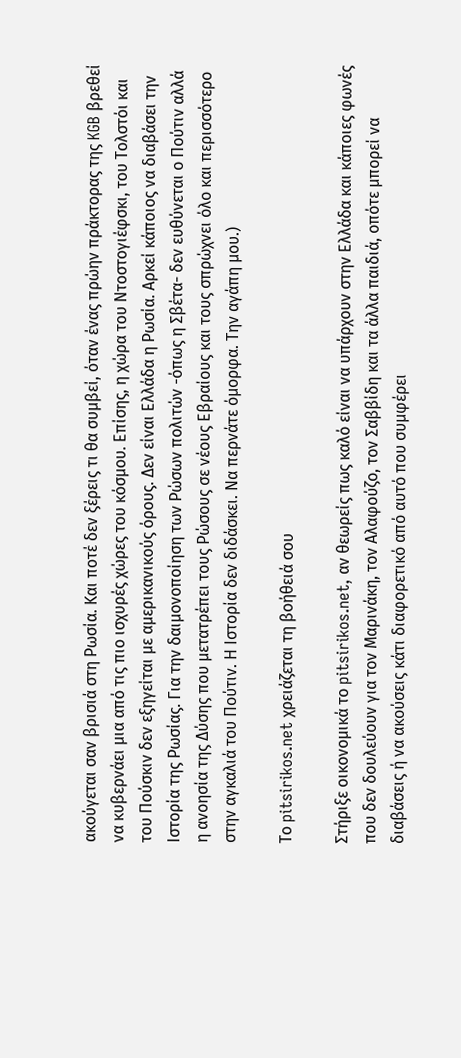ακούγεται σαν βρισιά στη Ρωσία. Και ποτέ δεν ξέρεις τι θα συμβεί, όταν ένας πρώην πράκτορας της KGB βρεθεί να κυβερνάει μια από τις πιο ισχυρές χώρες του κόσμου. Επίσης, η χώρα του Ντοστογιέφσκι, του Τολστόι και του Πούσκιν δεν εξηγείται με αμερικανικούς όρους. Δεν είναι Ελλάδα η Ρωσία. Αρκεί κάποιος να διαβάσει την Ιστορία της Ρωσίας. Για την δαιμονοποίηση των Ρώσων πολιτών -όπως η Σβέτα- δεν ευθύνεται ο Πούτιν αλλά η ανοησία της Δύσης που μετατρέπει τους Ρώσους σε νέους Εβραίους και τους σπρώχνει όλο και περισσότερο στην αγκαλιά του Πούτιν. Η Ιστορία δεν διδάσκει. Να περνάτε όμορφα. Την αγάπη μου.)

Το pitsirikos.net χρειάζεται τη βοήθειά σου

Στήριξε οικονομικά το pitsirikos.net, αν θεωρείς πως καλό είναι να υπάρχουν στην Ελλάδα και κάποιες φωνές που δεν δουλεύουν για τον Μαρινάκη, τον Αλαφούζο, τον Σαββίδη και τα άλλα παιδιά, οπότε μπορεί να διαβάσεις ή να ακούσεις κάτι διαφορετικό από αυτό που συμφέρει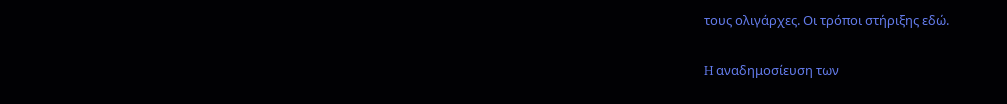τους ολιγάρχες. Οι τρόποι στήριξης εδώ.

H αναδημοσίευση των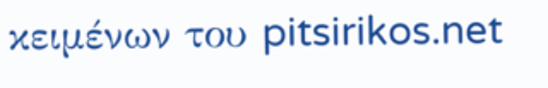κειμένων του pitsirikos.net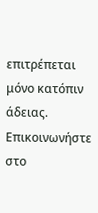επιτρέπεται μόνο κατόπιν άδειας. Επικοινωνήστε στο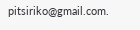pitsiriko@gmail.com.